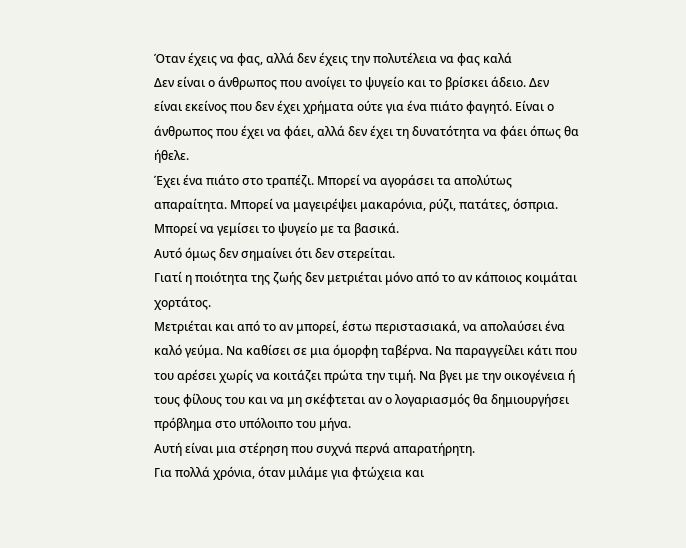Όταν έχεις να φας, αλλά δεν έχεις την πολυτέλεια να φας καλά
Δεν είναι ο άνθρωπος που ανοίγει το ψυγείο και το βρίσκει άδειο. Δεν είναι εκείνος που δεν έχει χρήματα ούτε για ένα πιάτο φαγητό. Είναι ο άνθρωπος που έχει να φάει, αλλά δεν έχει τη δυνατότητα να φάει όπως θα ήθελε.
Έχει ένα πιάτο στο τραπέζι. Μπορεί να αγοράσει τα απολύτως απαραίτητα. Μπορεί να μαγειρέψει μακαρόνια, ρύζι, πατάτες, όσπρια. Μπορεί να γεμίσει το ψυγείο με τα βασικά.
Αυτό όμως δεν σημαίνει ότι δεν στερείται.
Γιατί η ποιότητα της ζωής δεν μετριέται μόνο από το αν κάποιος κοιμάται χορτάτος.
Μετριέται και από το αν μπορεί, έστω περιστασιακά, να απολαύσει ένα καλό γεύμα. Να καθίσει σε μια όμορφη ταβέρνα. Να παραγγείλει κάτι που του αρέσει χωρίς να κοιτάζει πρώτα την τιμή. Να βγει με την οικογένεια ή τους φίλους του και να μη σκέφτεται αν ο λογαριασμός θα δημιουργήσει πρόβλημα στο υπόλοιπο του μήνα.
Αυτή είναι μια στέρηση που συχνά περνά απαρατήρητη.
Για πολλά χρόνια, όταν μιλάμε για φτώχεια και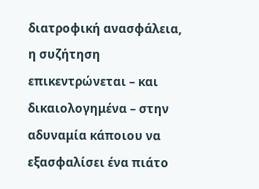διατροφική ανασφάλεια, η συζήτηση επικεντρώνεται – και δικαιολογημένα – στην αδυναμία κάποιου να εξασφαλίσει ένα πιάτο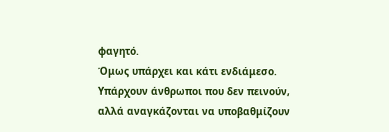φαγητό.
Όμως υπάρχει και κάτι ενδιάμεσο.
Υπάρχουν άνθρωποι που δεν πεινούν, αλλά αναγκάζονται να υποβαθμίζουν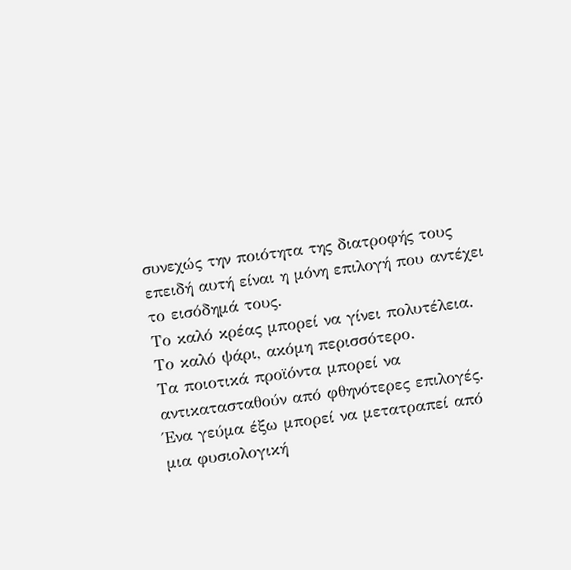συνεχώς την ποιότητα της διατροφής τους επειδή αυτή είναι η μόνη επιλογή που αντέχει το εισόδημά τους.
Το καλό κρέας μπορεί να γίνει πολυτέλεια.
Το καλό ψάρι, ακόμη περισσότερο.
Τα ποιοτικά προϊόντα μπορεί να αντικατασταθούν από φθηνότερες επιλογές.
Ένα γεύμα έξω μπορεί να μετατραπεί από μια φυσιολογική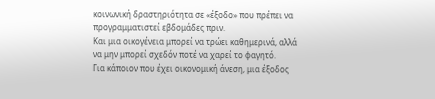κοινωνική δραστηριότητα σε «έξοδο» που πρέπει να προγραμματιστεί εβδομάδες πριν.
Και μια οικογένεια μπορεί να τρώει καθημερινά, αλλά να μην μπορεί σχεδόν ποτέ να χαρεί το φαγητό.
Για κάποιον που έχει οικονομική άνεση, μια έξοδος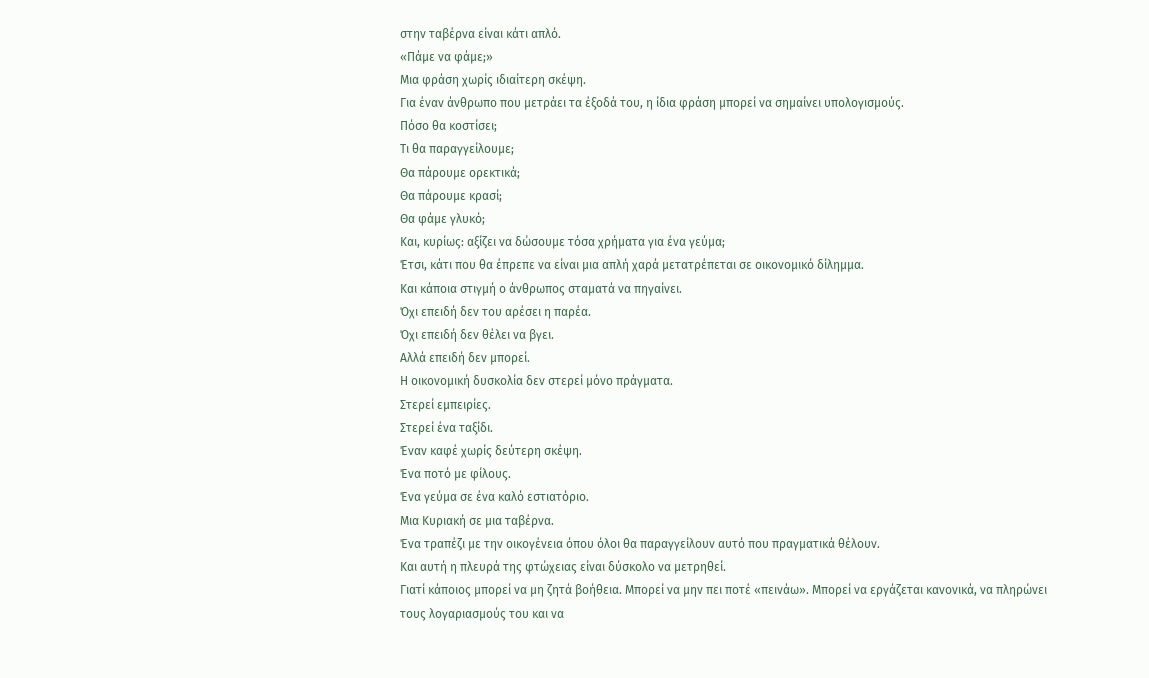στην ταβέρνα είναι κάτι απλό.
«Πάμε να φάμε;»
Μια φράση χωρίς ιδιαίτερη σκέψη.
Για έναν άνθρωπο που μετράει τα έξοδά του, η ίδια φράση μπορεί να σημαίνει υπολογισμούς.
Πόσο θα κοστίσει;
Τι θα παραγγείλουμε;
Θα πάρουμε ορεκτικά;
Θα πάρουμε κρασί;
Θα φάμε γλυκό;
Και, κυρίως: αξίζει να δώσουμε τόσα χρήματα για ένα γεύμα;
Έτσι, κάτι που θα έπρεπε να είναι μια απλή χαρά μετατρέπεται σε οικονομικό δίλημμα.
Και κάποια στιγμή ο άνθρωπος σταματά να πηγαίνει.
Όχι επειδή δεν του αρέσει η παρέα.
Όχι επειδή δεν θέλει να βγει.
Αλλά επειδή δεν μπορεί.
Η οικονομική δυσκολία δεν στερεί μόνο πράγματα.
Στερεί εμπειρίες.
Στερεί ένα ταξίδι.
Έναν καφέ χωρίς δεύτερη σκέψη.
Ένα ποτό με φίλους.
Ένα γεύμα σε ένα καλό εστιατόριο.
Μια Κυριακή σε μια ταβέρνα.
Ένα τραπέζι με την οικογένεια όπου όλοι θα παραγγείλουν αυτό που πραγματικά θέλουν.
Και αυτή η πλευρά της φτώχειας είναι δύσκολο να μετρηθεί.
Γιατί κάποιος μπορεί να μη ζητά βοήθεια. Μπορεί να μην πει ποτέ «πεινάω». Μπορεί να εργάζεται κανονικά, να πληρώνει τους λογαριασμούς του και να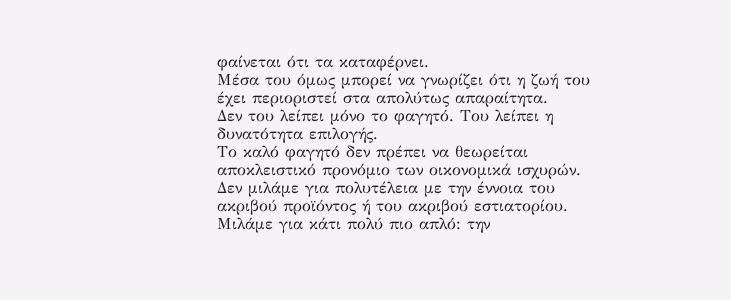φαίνεται ότι τα καταφέρνει.
Μέσα του όμως μπορεί να γνωρίζει ότι η ζωή του έχει περιοριστεί στα απολύτως απαραίτητα.
Δεν του λείπει μόνο το φαγητό. Του λείπει η δυνατότητα επιλογής.
Το καλό φαγητό δεν πρέπει να θεωρείται αποκλειστικό προνόμιο των οικονομικά ισχυρών.
Δεν μιλάμε για πολυτέλεια με την έννοια του ακριβού προϊόντος ή του ακριβού εστιατορίου.
Μιλάμε για κάτι πολύ πιο απλό: την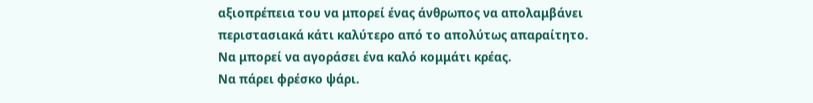αξιοπρέπεια του να μπορεί ένας άνθρωπος να απολαμβάνει περιστασιακά κάτι καλύτερο από το απολύτως απαραίτητο.
Να μπορεί να αγοράσει ένα καλό κομμάτι κρέας.
Να πάρει φρέσκο ψάρι.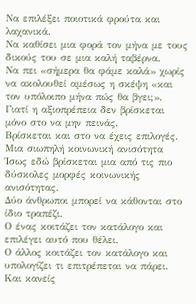Να επιλέξει ποιοτικά φρούτα και λαχανικά.
Να καθίσει μια φορά τον μήνα με τους δικούς του σε μια καλή ταβέρνα.
Να πει «σήμερα θα φάμε καλά» χωρίς να ακολουθεί αμέσως η σκέψη «και τον υπόλοιπο μήνα πώς θα βγει;».
Γιατί η αξιοπρέπεια δεν βρίσκεται μόνο στο να μην πεινάς.
Βρίσκεται και στο να έχεις επιλογές.
Μια σιωπηλή κοινωνική ανισότητα
Ίσως εδώ βρίσκεται μια από τις πιο δύσκολες μορφές κοινωνικής ανισότητας.
Δύο άνθρωποι μπορεί να κάθονται στο ίδιο τραπέζι.
Ο ένας κοιτάζει τον κατάλογο και επιλέγει αυτό που θέλει.
Ο άλλος κοιτάζει τον κατάλογο και υπολογίζει τι επιτρέπεται να πάρει.
Και κανείς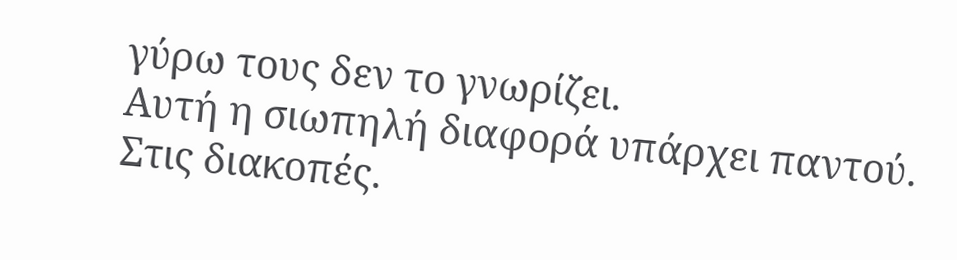γύρω τους δεν το γνωρίζει.
Αυτή η σιωπηλή διαφορά υπάρχει παντού.
Στις διακοπές.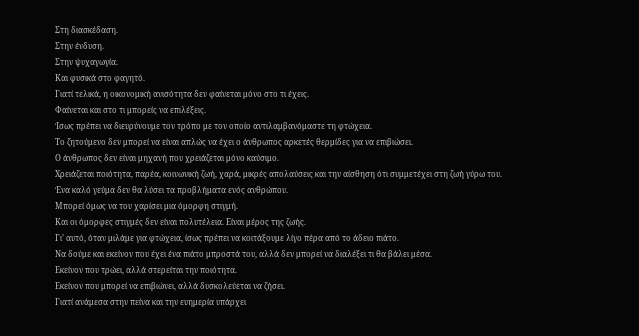Στη διασκέδαση.
Στην ένδυση.
Στην ψυχαγωγία.
Και φυσικά στο φαγητό.
Γιατί τελικά, η οικονομική ανισότητα δεν φαίνεται μόνο στο τι έχεις.
Φαίνεται και στο τι μπορείς να επιλέξεις.
Ίσως πρέπει να διευρύνουμε τον τρόπο με τον οποίο αντιλαμβανόμαστε τη φτώχεια.
Το ζητούμενο δεν μπορεί να είναι απλώς να έχει ο άνθρωπος αρκετές θερμίδες για να επιβιώσει.
Ο άνθρωπος δεν είναι μηχανή που χρειάζεται μόνο καύσιμο.
Χρειάζεται ποιότητα, παρέα, κοινωνική ζωή, χαρά, μικρές απολαύσεις και την αίσθηση ότι συμμετέχει στη ζωή γύρω του.
Ένα καλό γεύμα δεν θα λύσει τα προβλήματα ενός ανθρώπου.
Μπορεί όμως να του χαρίσει μια όμορφη στιγμή.
Και οι όμορφες στιγμές δεν είναι πολυτέλεια. Είναι μέρος της ζωής.
Γι’ αυτό, όταν μιλάμε για φτώχεια, ίσως πρέπει να κοιτάξουμε λίγο πέρα από το άδειο πιάτο.
Να δούμε και εκείνον που έχει ένα πιάτο μπροστά του, αλλά δεν μπορεί να διαλέξει τι θα βάλει μέσα.
Εκείνον που τρώει, αλλά στερείται την ποιότητα.
Εκείνον που μπορεί να επιβιώνει, αλλά δυσκολεύεται να ζήσει.
Γιατί ανάμεσα στην πείνα και την ευημερία υπάρχει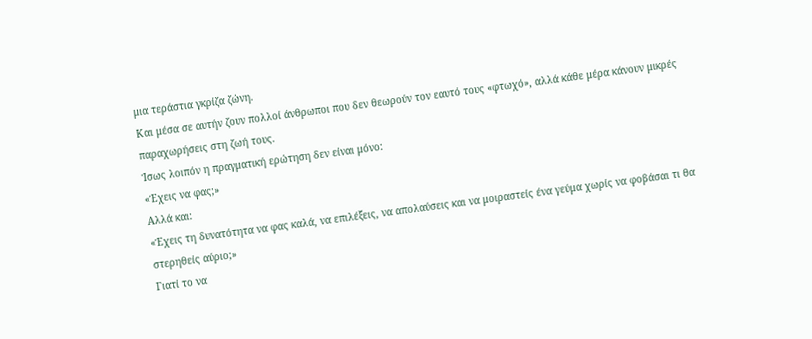μια τεράστια γκρίζα ζώνη.
Και μέσα σε αυτήν ζουν πολλοί άνθρωποι που δεν θεωρούν τον εαυτό τους «φτωχό», αλλά κάθε μέρα κάνουν μικρές παραχωρήσεις στη ζωή τους.
Ίσως λοιπόν η πραγματική ερώτηση δεν είναι μόνο:
«Έχεις να φας;»
Αλλά και:
«Έχεις τη δυνατότητα να φας καλά, να επιλέξεις, να απολαύσεις και να μοιραστείς ένα γεύμα χωρίς να φοβάσαι τι θα στερηθείς αύριο;»
Γιατί το να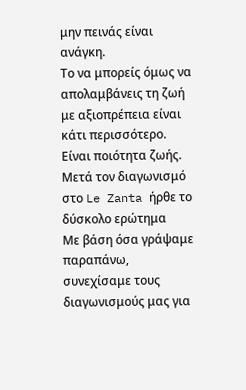μην πεινάς είναι ανάγκη.
Το να μπορείς όμως να απολαμβάνεις τη ζωή με αξιοπρέπεια είναι κάτι περισσότερο.
Είναι ποιότητα ζωής.
Μετά τον διαγωνισμό στο Le Zanta ήρθε το δύσκολο ερώτημα
Με βάση όσα γράψαμε παραπάνω, συνεχίσαμε τους διαγωνισμούς μας για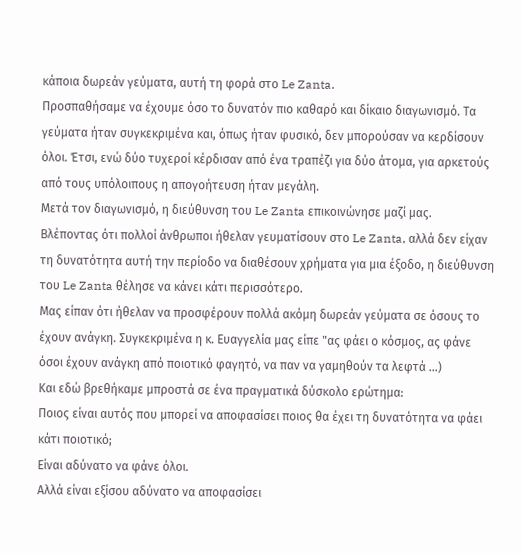κάποια δωρεάν γεύματα, αυτή τη φορά στο Le Zanta.
Προσπαθήσαμε να έχουμε όσο το δυνατόν πιο καθαρό και δίκαιο διαγωνισμό. Τα γεύματα ήταν συγκεκριμένα και, όπως ήταν φυσικό, δεν μπορούσαν να κερδίσουν όλοι. Έτσι, ενώ δύο τυχεροί κέρδισαν από ένα τραπέζι για δύο άτομα, για αρκετούς από τους υπόλοιπους η απογοήτευση ήταν μεγάλη.
Μετά τον διαγωνισμό, η διεύθυνση του Le Zanta επικοινώνησε μαζί μας.
Βλέποντας ότι πολλοί άνθρωποι ήθελαν γευματίσουν στο Le Zanta, αλλά δεν είχαν τη δυνατότητα αυτή την περίοδο να διαθέσουν χρήματα για μια έξοδο, η διεύθυνση του Le Zanta θέλησε να κάνει κάτι περισσότερο.
Μας είπαν ότι ήθελαν να προσφέρουν πολλά ακόμη δωρεάν γεύματα σε όσους το έχουν ανάγκη. Συγκεκριμένα η κ. Ευαγγελία μας είπε "ας φάει ο κόσμος, ας φάνε όσοι έχουν ανάγκη από ποιοτικό φαγητό, να παν να γαμηθούν τα λεφτά ...)
Και εδώ βρεθήκαμε μπροστά σε ένα πραγματικά δύσκολο ερώτημα:
Ποιος είναι αυτός που μπορεί να αποφασίσει ποιος θα έχει τη δυνατότητα να φάει κάτι ποιοτικό;
Είναι αδύνατο να φάνε όλοι.
Αλλά είναι εξίσου αδύνατο να αποφασίσει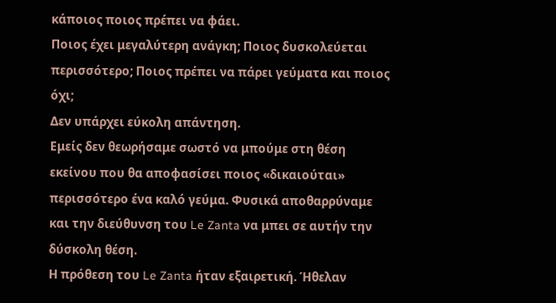κάποιος ποιος πρέπει να φάει.
Ποιος έχει μεγαλύτερη ανάγκη; Ποιος δυσκολεύεται περισσότερο; Ποιος πρέπει να πάρει γεύματα και ποιος όχι;
Δεν υπάρχει εύκολη απάντηση.
Εμείς δεν θεωρήσαμε σωστό να μπούμε στη θέση εκείνου που θα αποφασίσει ποιος «δικαιούται» περισσότερο ένα καλό γεύμα. Φυσικά αποθαρρύναμε και την διεύθυνση του Le Zanta να μπει σε αυτήν την δύσκολη θέση.
Η πρόθεση του Le Zanta ήταν εξαιρετική. Ήθελαν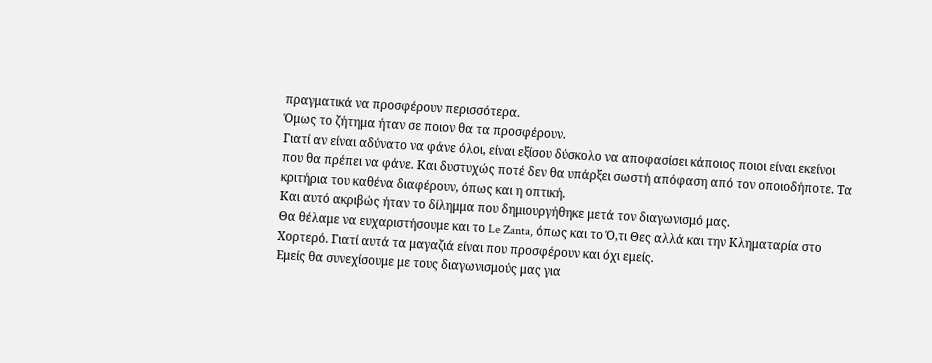πραγματικά να προσφέρουν περισσότερα.
Όμως το ζήτημα ήταν σε ποιον θα τα προσφέρουν.
Γιατί αν είναι αδύνατο να φάνε όλοι, είναι εξίσου δύσκολο να αποφασίσει κάποιος ποιοι είναι εκείνοι που θα πρέπει να φάνε. Και δυστυχώς ποτέ δεν θα υπάρξει σωστή απόφαση από τον οποιοδήποτε. Τα κριτήρια του καθένα διαφέρουν, όπως και η οπτική.
Και αυτό ακριβώς ήταν το δίλημμα που δημιουργήθηκε μετά τον διαγωνισμό μας.
Θα θέλαμε να ευχαριστήσουμε και το Le Zanta, όπως και το Ό,τι Θες αλλά και την Κληματαρία στο Χορτερό. Γιατί αυτά τα μαγαζιά είναι που προσφέρουν και όχι εμείς.
Εμείς θα συνεχίσουμε με τους διαγωνισμούς μας για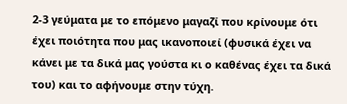2-3 γεύματα με το επόμενο μαγαζί που κρίνουμε ότι έχει ποιότητα που μας ικανοποιεί (φυσικά έχει να κάνει με τα δικά μας γούστα κι ο καθένας έχει τα δικά του) και το αφήνουμε στην τύχη.